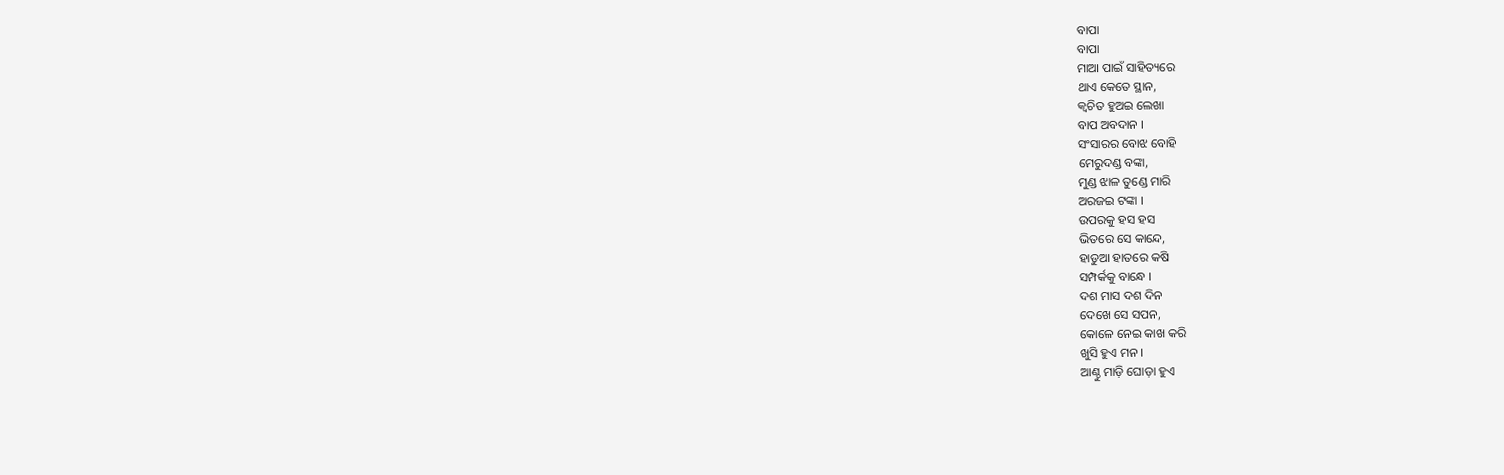ବାପା
ବାପା
ମାଆ ପାଇଁ ସାହିତ୍ୟରେ
ଥାଏ କେତେ ସ୍ଥାନ,
କ୍ଵଚିତ ହୁଅଇ ଲେଖା
ବାପ ଅବଦାନ ।
ସଂସାରର ବୋଝ ବୋହି
ମେରୁଦଣ୍ଡ ବଙ୍କା,
ମୁଣ୍ଡ ଝାଳ ତୁଣ୍ଡେ ମାରି
ଅରଜଇ ଟଙ୍କା ।
ଉପରକୁ ହସ ହସ
ଭିତରେ ସେ କାନ୍ଦେ,
ହାଡୁଆ ହାତରେ କଷି
ସମ୍ପର୍କକୁ ବାନ୍ଧେ ।
ଦଶ ମାସ ଦଶ ଦିନ
ଦେଖେ ସେ ସପନ,
କୋଳେ ନେଇ କାଖ କରି
ଖୁସି ହୁଏ ମନ ।
ଆଣ୍ଠୁ ମାଡ଼ି ଘୋଡ଼ା ହୁଏ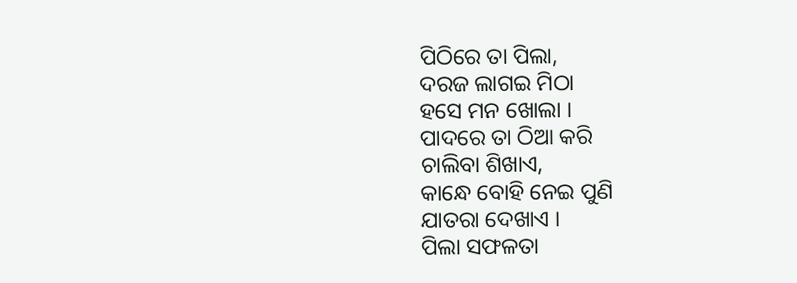ପିଠିରେ ତା ପିଲା,
ଦରଜ ଲାଗଇ ମିଠା
ହସେ ମନ ଖୋଲା ।
ପାଦରେ ତା ଠିଆ କରି
ଚାଲିବା ଶିଖାଏ,
କାନ୍ଧେ ବୋହି ନେଇ ପୁଣି
ଯାତରା ଦେଖାଏ ।
ପିଲା ସଫଳତା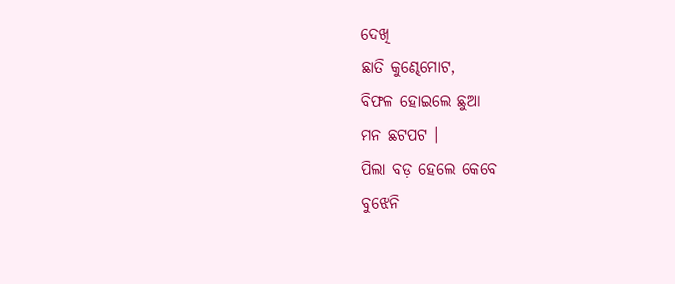ଦେଖି
ଛାତି କୁଣ୍ଢେମୋଟ,
ବିଫଳ ହୋଇଲେ ଛୁଆ
ମନ ଛଟପଟ ।
ପିଲା ବଡ଼ ହେଲେ କେବେ
ବୁଝେନି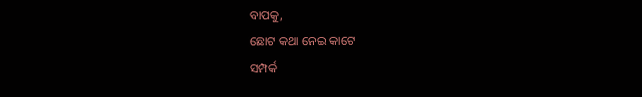ବାପକୁ,
ଛୋଟ କଥା ନେଇ କାଟେ
ସମ୍ପର୍କ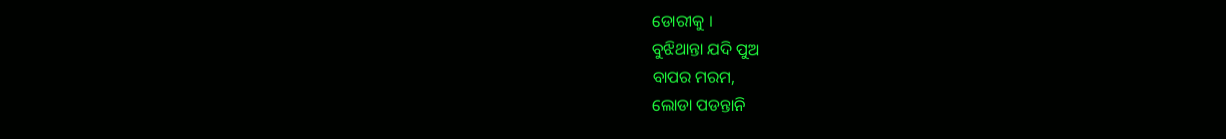ଡୋରୀକୁ ।
ବୁଝିଥାନ୍ତା ଯଦି ପୁଅ
ବାପର ମରମ,
ଲୋଡା ପଡନ୍ତାନି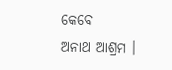କେବେ
ଅନାଥ ଆଶ୍ରମ ।